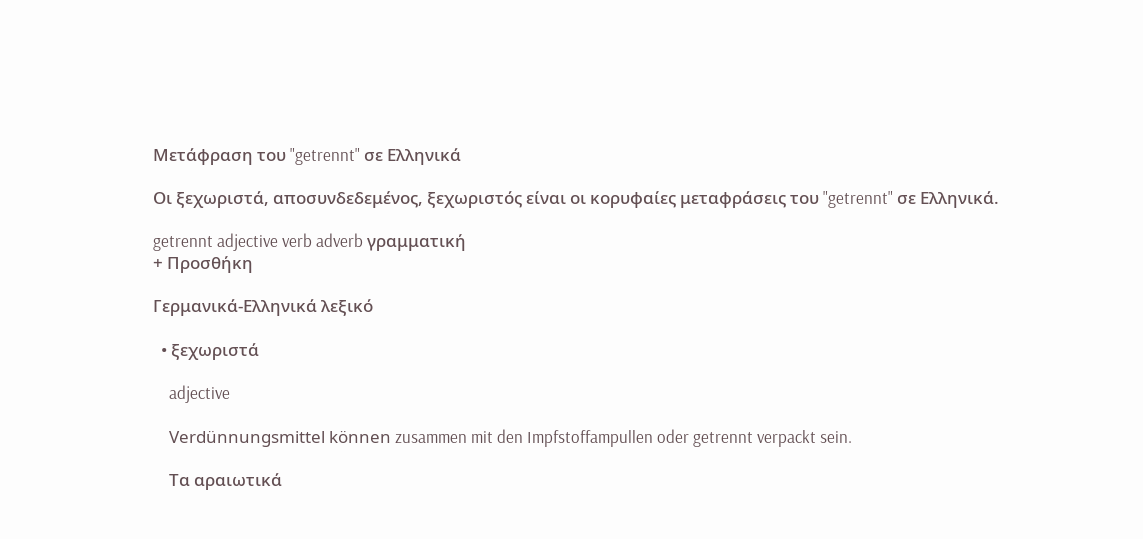Μετάφραση του "getrennt" σε Ελληνικά

Οι ξεχωριστά, αποσυνδεδεμένος, ξεχωριστός είναι οι κορυφαίες μεταφράσεις του "getrennt" σε Ελληνικά.

getrennt adjective verb adverb γραμματική
+ Προσθήκη

Γερμανικά-Ελληνικά λεξικό

  • ξεχωριστά

    adjective

    Verdünnungsmittel können zusammen mit den Impfstoffampullen oder getrennt verpackt sein.

    Τα αραιωτικά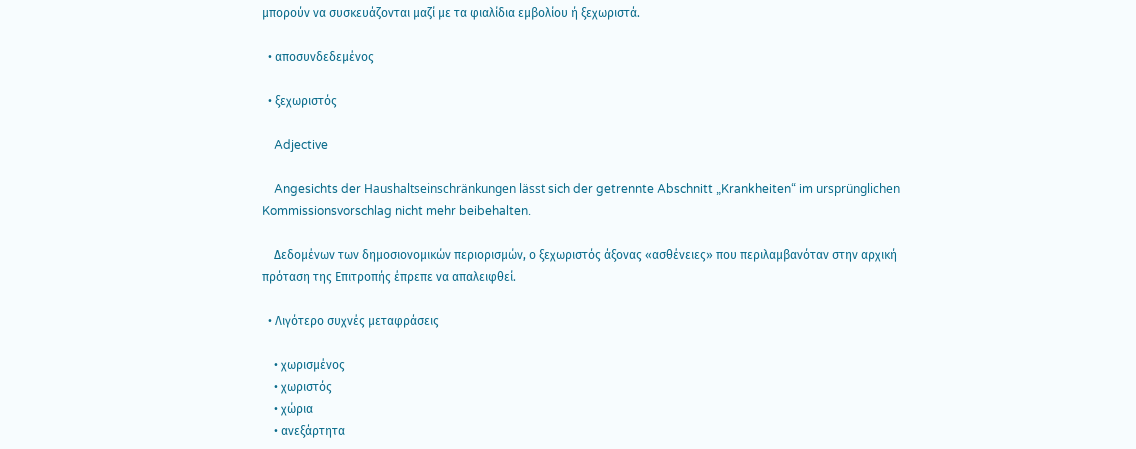μπορούν να συσκευάζονται μαζί με τα φιαλίδια εμβολίου ή ξεχωριστά.

  • αποσυνδεδεμένος

  • ξεχωριστός

    Adjective

    Angesichts der Haushaltseinschränkungen lässt sich der getrennte Abschnitt „Krankheiten“ im ursprünglichen Kommissionsvorschlag nicht mehr beibehalten.

    Δεδομένων των δημοσιονομικών περιορισμών, ο ξεχωριστός άξονας «ασθένειες» που περιλαμβανόταν στην αρχική πρόταση της Επιτροπής έπρεπε να απαλειφθεί.

  • Λιγότερο συχνές μεταφράσεις

    • χωρισμένος
    • χωριστός
    • χώρια
    • ανεξάρτητα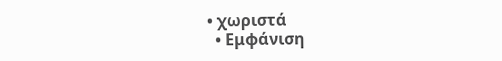• χωριστά
  • Εμφάνιση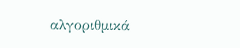αλγοριθμικά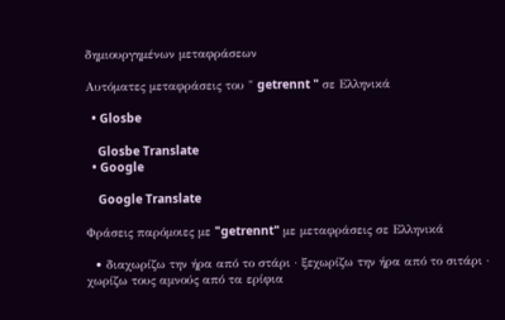δημιουργημένων μεταφράσεων

Αυτόματες μεταφράσεις του " getrennt " σε Ελληνικά

  • Glosbe

    Glosbe Translate
  • Google

    Google Translate

Φράσεις παρόμοιες με "getrennt" με μεταφράσεις σε Ελληνικά

  • διαχωρίζω την ήρα από το στάρι · ξεχωρίζω την ήρα από το σιτάρι · χωρίζω τους αμνούς από τα ερίφια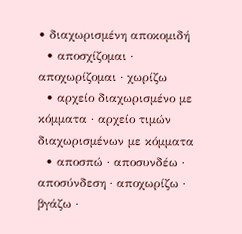• διαχωρισμένη αποκομιδή
  • αποσχίζομαι · αποχωρίζομαι · χωρίζω
  • αρχείο διαχωρισμένο με κόμματα · αρχείο τιμών διαχωρισμένων με κόμματα
  • αποσπώ · αποσυνδέω · αποσύνδεση · αποχωρίζω · βγάζω ·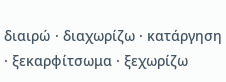διαιρώ · διαχωρίζω · κατάργηση · ξεκαρφίτσωμα · ξεχωρίζω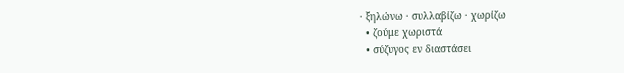· ξηλώνω · συλλαβίζω · χωρίζω
  • ζούμε χωριστά
  • σύζυγος εν διαστάσει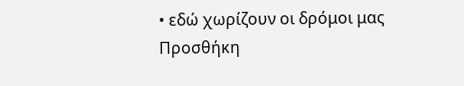• εδώ χωρίζουν οι δρόμοι μας
Προσθήκη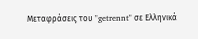Μεταφράσεις του "getrennt" σε Ελληνικά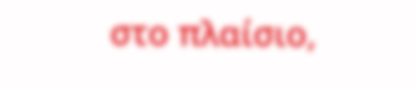στο πλαίσιο,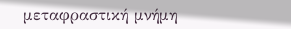μεταφραστική μνήμη